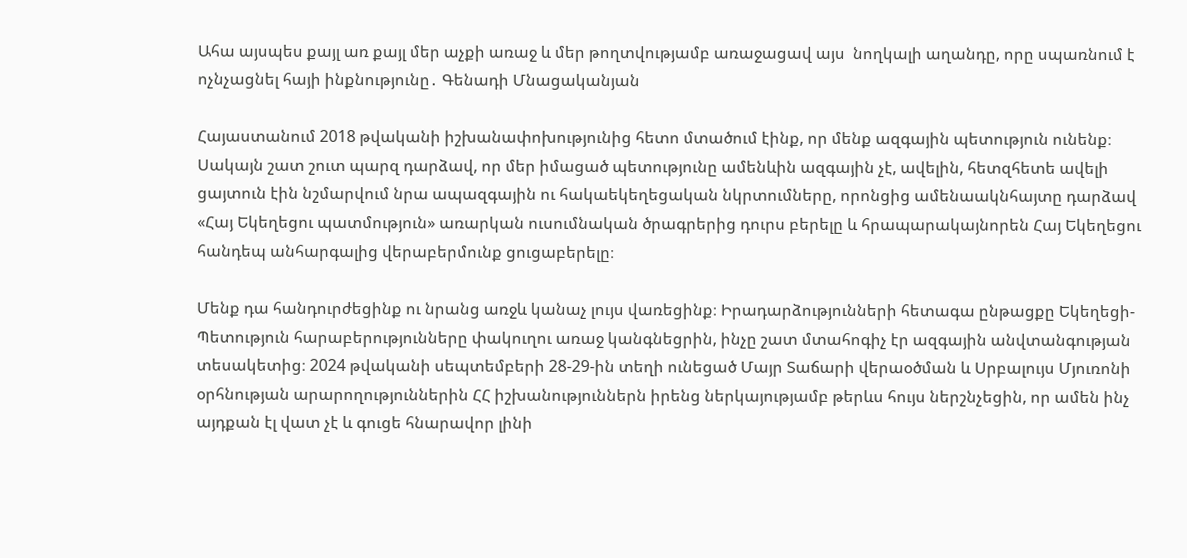Ահա այսպես քայլ առ քայլ մեր աչքի առաջ և մեր թողտվությամբ առաջացավ այս  նողկալի աղանդը, որը սպառնում է ոչնչացնել հայի ինքնությունը․ Գենադի Մնացականյան

Հայաստանում 2018 թվականի իշխանափոխությունից հետո մտածում էինք, որ մենք ազգային պետություն ունենք։ Սակայն շատ շուտ պարզ դարձավ, որ մեր իմացած պետությունը ամենևին ազգային չէ, ավելին, հետզհետե ավելի ցայտուն էին նշմարվում նրա ապազգային ու հակաեկեղեցական նկրտումները, որոնցից ամենաակնհայտը դարձավ «Հայ Եկեղեցու պատմություն» առարկան ուսումնական ծրագրերից դուրս բերելը և հրապարակայնորեն Հայ Եկեղեցու հանդեպ անհարգալից վերաբերմունք ցուցաբերելը։

Մենք դա հանդուրժեցինք ու նրանց առջև կանաչ լույս վառեցինք։ Իրադարձությունների հետագա ընթացքը Եկեղեցի-Պետություն հարաբերությունները փակուղու առաջ կանգնեցրին, ինչը շատ մտահոգիչ էր ազգային անվտանգության տեսակետից։ 2024 թվականի սեպտեմբերի 28-29-ին տեղի ունեցած Մայր Տաճարի վերաօծման և Սրբալույս Մյուռոնի օրհնության արարողություններին ՀՀ իշխանություններն իրենց ներկայությամբ թերևս հույս ներշնչեցին, որ ամեն ինչ այդքան էլ վատ չէ և գուցե հնարավոր լինի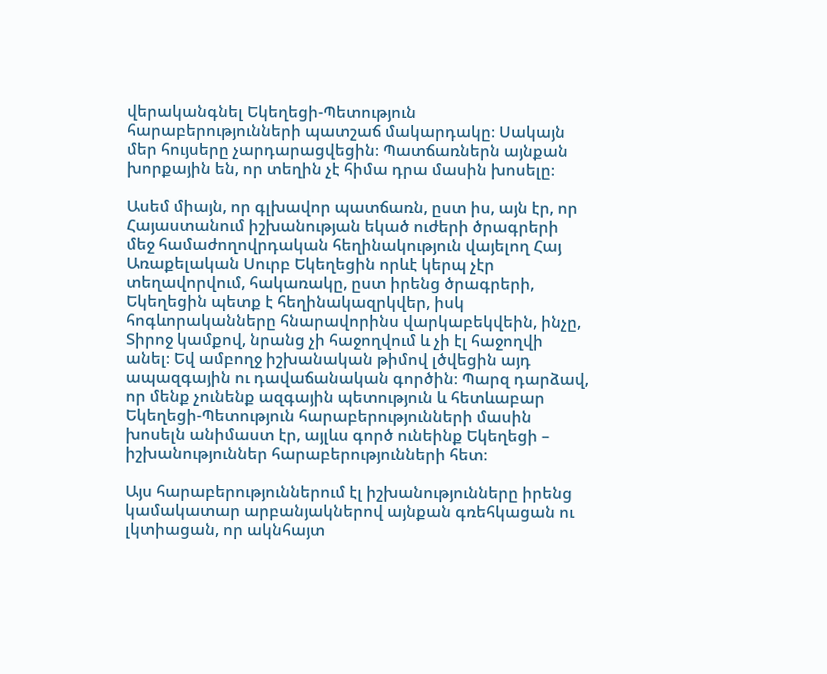վերականգնել Եկեղեցի-Պետություն հարաբերությունների պատշաճ մակարդակը։ Սակայն մեր հույսերը չարդարացվեցին։ Պատճառներն այնքան խորքային են, որ տեղին չէ հիմա դրա մասին խոսելը։

Ասեմ միայն, որ գլխավոր պատճառն, ըստ իս, այն էր, որ Հայաստանում իշխանության եկած ուժերի ծրագրերի մեջ համաժողովրդական հեղինակություն վայելող Հայ Առաքելական Սուրբ Եկեղեցին որևէ կերպ չէր տեղավորվում, հակառակը, ըստ իրենց ծրագրերի, Եկեղեցին պետք է հեղինակազրկվեր, իսկ հոգևորականները հնարավորինս վարկաբեկվեին, ինչը, Տիրոջ կամքով, նրանց չի հաջողվում և չի էլ հաջողվի անել։ Եվ ամբողջ իշխանական թիմով լծվեցին այդ ապազգային ու դավաճանական գործին։ Պարզ դարձավ, որ մենք չունենք ազգային պետություն և հետևաբար Եկեղեցի-Պետություն հարաբերությունների մասին խոսելն անիմաստ էր, այլևս գործ ունեինք Եկեղեցի – իշխանություններ հարաբերությունների հետ։

Այս հարաբերություններում էլ իշխանությունները իրենց կամակատար արբանյակներով այնքան գռեհկացան ու լկտիացան, որ ակնհայտ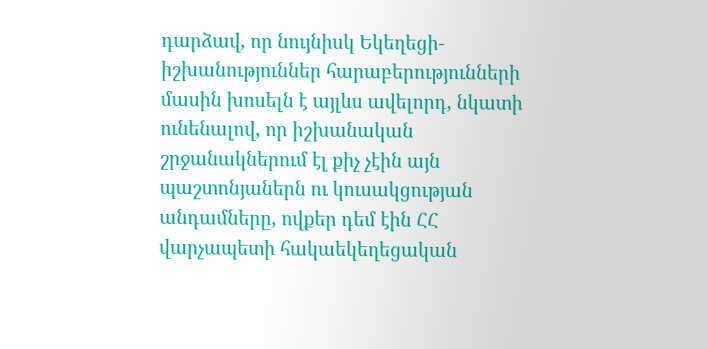դարձավ, որ նույնիսկ Եկեղեցի-իշխանություններ հարաբերությունների մասին խոսելն է այլևս ավելորդ, նկատի ունենալով, որ իշխանական շրջանակներում էլ քիչ չէին այն պաշտոնյաներն ու կուսակցության անդամները, ովքեր դեմ էին ՀՀ վարչապետի հակաեկեղեցական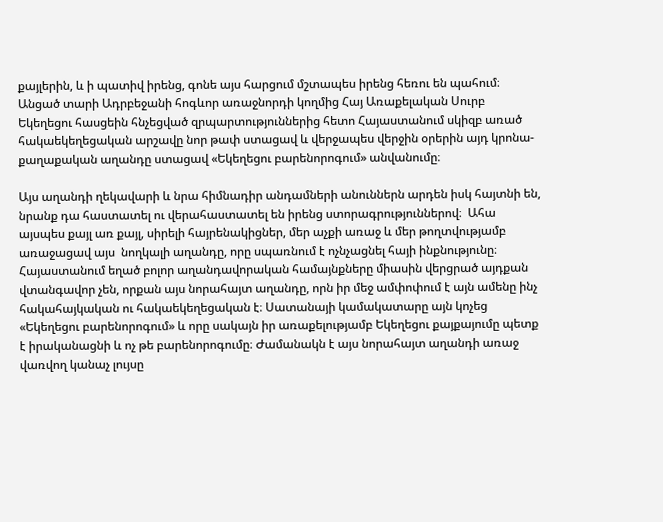քայլերին, և ի պատիվ իրենց, գոնե այս հարցում մշտապես իրենց հեռու են պահում։ Անցած տարի Ադրբեջանի հոգևոր առաջնորդի կողմից Հայ Առաքելական Սուրբ Եկեղեցու հասցեին հնչեցված զրպարտություններից հետո Հայաստանում սկիզբ առած հակաեկեղեցական արշավը նոր թափ ստացավ և վերջապես վերջին օրերին այդ կրոնա-քաղաքական աղանդը ստացավ «Եկեղեցու բարենորոգում» անվանումը։

Այս աղանդի ղեկավարի և նրա հիմնադիր անդամների անուններն արդեն իսկ հայտնի են, նրանք դա հաստատել ու վերահաստատել են իրենց ստորագրություններով։  Ահա այսպես քայլ առ քայլ, սիրելի հայրենակիցներ, մեր աչքի առաջ և մեր թողտվությամբ առաջացավ այս  նողկալի աղանդը, որը սպառնում է ոչնչացնել հայի ինքնությունը։ Հայաստանում եղած բոլոր աղանդավորական համայնքները միասին վերցրած այդքան վտանգավոր չեն, որքան այս նորահայտ աղանդը, որն իր մեջ ամփոփում է այն ամենը ինչ հակահայկական ու հակաեկեղեցական է։ Սատանայի կամակատարը այն կոչեց «Եկեղեցու բարենորոգում» և որը սակայն իր առաքելությամբ Եկեղեցու քայքայումը պետք է իրականացնի և ոչ թե բարենորոգումը։ Ժամանակն է այս նորահայտ աղանդի առաջ վառվող կանաչ լույսը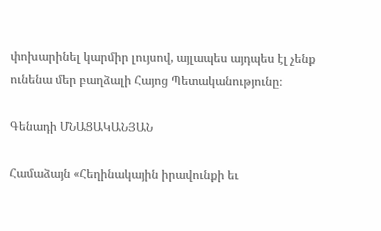փոխարինել կարմիր լույսով, այլապես այդպես էլ չենք ունենա մեր բաղձալի Հայոց Պետականությունը։

Գենադի ՄՆԱՑԱԿԱՆՅԱՆ

Համաձայն «Հեղինակային իրավունքի եւ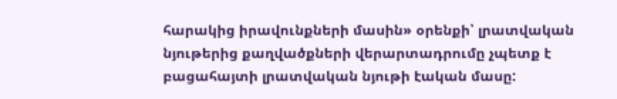հարակից իրավունքների մասին» օրենքի՝ լրատվական նյութերից քաղվածքների վերարտադրումը չպետք է բացահայտի լրատվական նյութի էական մասը: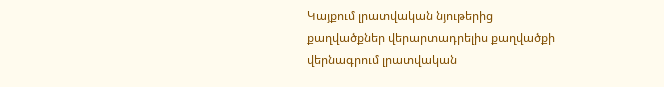Կայքում լրատվական նյութերից քաղվածքներ վերարտադրելիս քաղվածքի վերնագրում լրատվական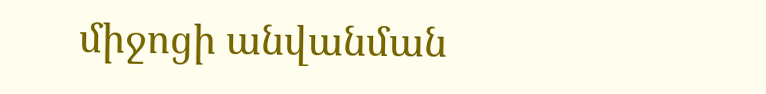միջոցի անվանման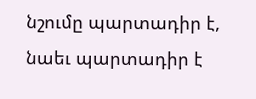նշումը պարտադիր է, նաեւ պարտադիր է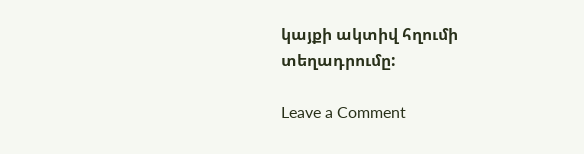կայքի ակտիվ հղումի տեղադրումը:

Leave a Comment